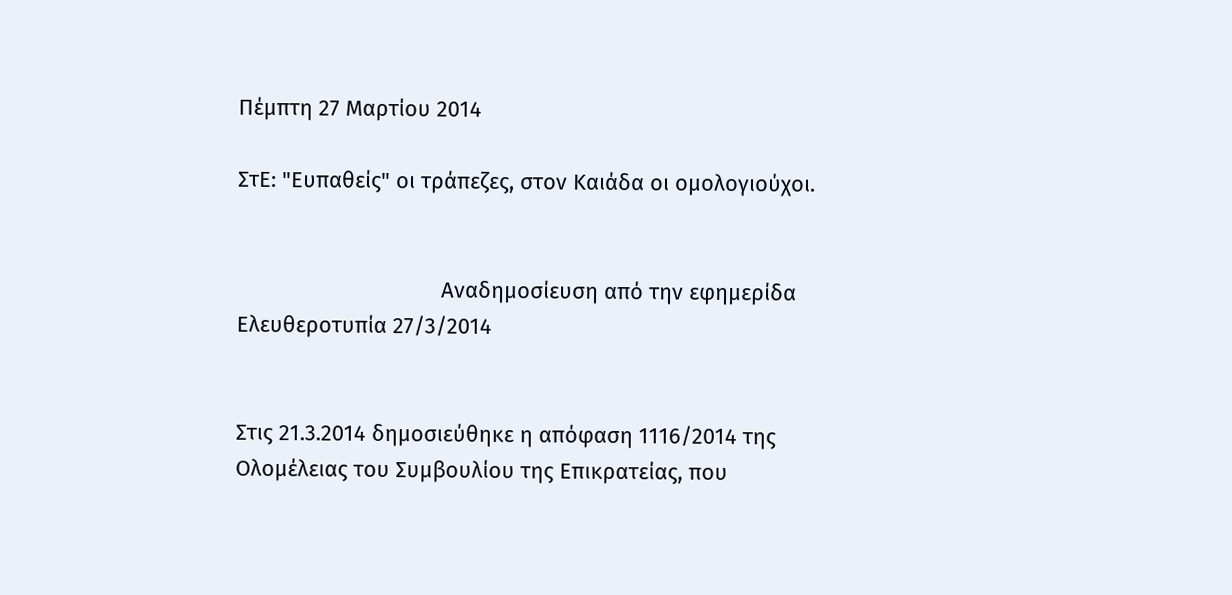Πέμπτη 27 Μαρτίου 2014

ΣτΕ: "Ευπαθείς" οι τράπεζες, στον Καιάδα οι ομολογιούχοι.


                                  Αναδημοσίευση από την εφημερίδα Ελευθεροτυπία 27/3/2014


Στις 21.3.2014 δημοσιεύθηκε η απόφαση 1116/2014 της Ολομέλειας του Συμβουλίου της Επικρατείας, που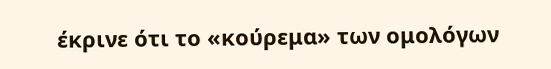έκρινε ότι το «κούρεμα» των ομολόγων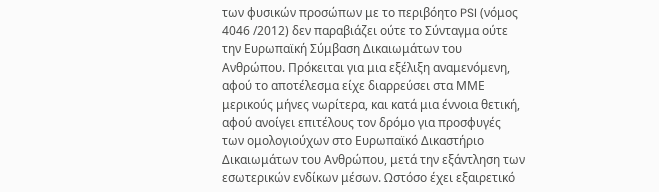των φυσικών προσώπων με το περιβόητο PSI (νόμος 4046 /2012) δεν παραβιάζει ούτε το Σύνταγμα ούτε την Ευρωπαϊκή Σύμβαση Δικαιωμάτων του Ανθρώπου. Πρόκειται για μια εξέλιξη αναμενόμενη, αφού το αποτέλεσμα είχε διαρρεύσει στα ΜΜΕ μερικούς μήνες νωρίτερα, και κατά μια έννοια θετική, αφού ανοίγει επιτέλους τον δρόμο για προσφυγές των ομολογιούχων στο Ευρωπαϊκό Δικαστήριο Δικαιωμάτων του Ανθρώπου, μετά την εξάντληση των εσωτερικών ενδίκων μέσων. Ωστόσο έχει εξαιρετικό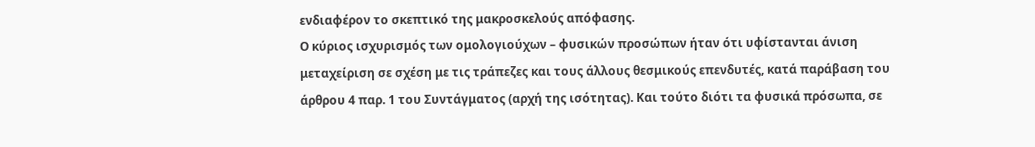ενδιαφέρον το σκεπτικό της μακροσκελούς απόφασης.
Ο κύριος ισχυρισμός των ομολογιούχων – φυσικών προσώπων ήταν ότι υφίστανται άνιση μεταχείριση σε σχέση με τις τράπεζες και τους άλλους θεσμικούς επενδυτές, κατά παράβαση του άρθρου 4 παρ. 1 του Συντάγματος (αρχή της ισότητας). Και τούτο διότι τα φυσικά πρόσωπα, σε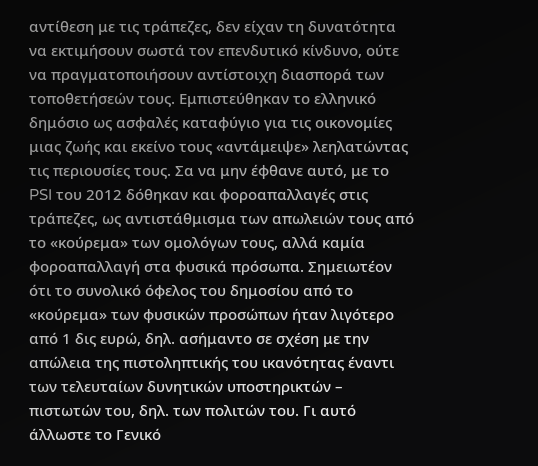αντίθεση με τις τράπεζες, δεν είχαν τη δυνατότητα να εκτιμήσουν σωστά τον επενδυτικό κίνδυνο, ούτε να πραγματοποιήσουν αντίστοιχη διασπορά των τοποθετήσεών τους. Εμπιστεύθηκαν το ελληνικό δημόσιο ως ασφαλές καταφύγιο για τις οικονομίες μιας ζωής και εκείνο τους «αντάμειψε» λεηλατώντας τις περιουσίες τους. Σα να μην έφθανε αυτό, με το PSI του 2012 δόθηκαν και φοροαπαλλαγές στις τράπεζες, ως αντιστάθμισμα των απωλειών τους από το «κούρεμα» των ομολόγων τους, αλλά καμία φοροαπαλλαγή στα φυσικά πρόσωπα. Σημειωτέον ότι το συνολικό όφελος του δημοσίου από το «κούρεμα» των φυσικών προσώπων ήταν λιγότερο από 1 δις ευρώ, δηλ. ασήμαντο σε σχέση με την απώλεια της πιστοληπτικής του ικανότητας έναντι των τελευταίων δυνητικών υποστηρικτών – πιστωτών του, δηλ. των πολιτών του. Γι αυτό άλλωστε το Γενικό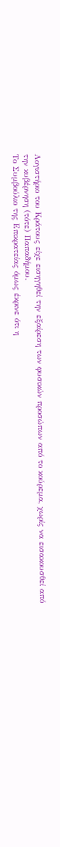Λογιστήριο του Κράτους είχε εισηγηθεί την εξαίρεση των φυσικών προσώπων από το κούρεμα, χωρίς να εισακουσθεί από την κυβέρνηση (τότε) Παπαδήμου.
Το Συμβούλιο της Επικρατείας όμως έκρινε ότι η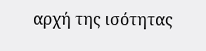αρχή της ισότητας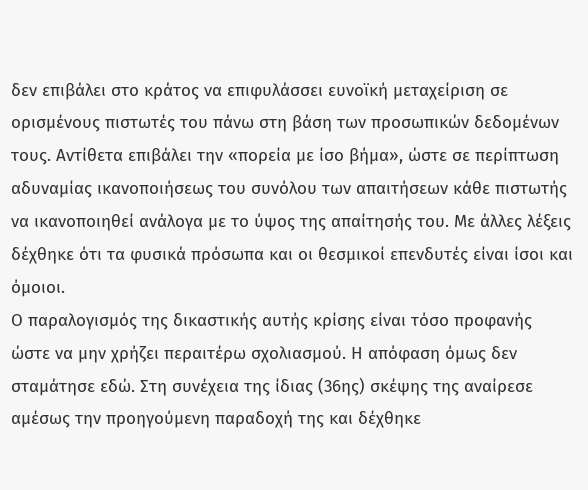δεν επιβάλει στο κράτος να επιφυλάσσει ευνοϊκή μεταχείριση σε ορισμένους πιστωτές του πάνω στη βάση των προσωπικών δεδομένων τους. Αντίθετα επιβάλει την «πορεία με ίσο βήμα», ώστε σε περίπτωση αδυναμίας ικανοποιήσεως του συνόλου των απαιτήσεων κάθε πιστωτής να ικανοποιηθεί ανάλογα με το ύψος της απαίτησής του. Με άλλες λέξεις δέχθηκε ότι τα φυσικά πρόσωπα και οι θεσμικοί επενδυτές είναι ίσοι και όμοιοι.
Ο παραλογισμός της δικαστικής αυτής κρίσης είναι τόσο προφανής ώστε να μην χρήζει περαιτέρω σχολιασμού. Η απόφαση όμως δεν σταμάτησε εδώ. Στη συνέχεια της ίδιας (36ης) σκέψης της αναίρεσε αμέσως την προηγούμενη παραδοχή της και δέχθηκε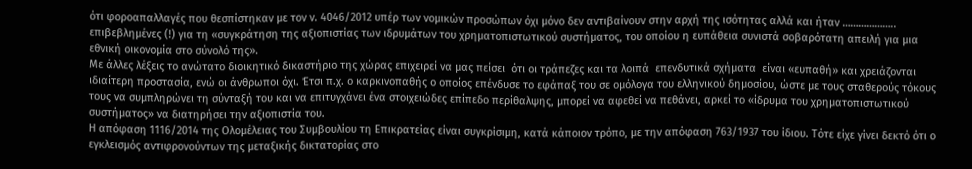ότι φοροαπαλλαγές που θεσπίστηκαν με τον ν. 4046/2012 υπέρ των νομικών προσώπων όχι μόνο δεν αντιβαίνουν στην αρχή της ισότητας αλλά και ήταν ……………….. επιβεβλημένες (!) για τη «συγκράτηση της αξιοπιστίας των ιδρυμάτων του χρηματοπιστωτικού συστήματος, του οποίου η ευπάθεια συνιστά σοβαρότατη απειλή για μια εθνική οικονομία στο σύνολό της».
Με άλλες λέξεις το ανώτατο διοικητικό δικαστήριο της χώρας επιχειρεί να μας πείσει  ότι οι τράπεζες και τα λοιπά  επενδυτικά σχήματα  είναι «ευπαθή» και χρειάζονται ιδιαίτερη προστασία, ενώ οι άνθρωποι όχι. Έτσι π.χ. ο καρκινοπαθής ο οποίος επένδυσε το εφάπαξ του σε ομόλογα του ελληνικού δημοσίου, ώστε με τους σταθερούς τόκους τους να συμπληρώνει τη σύνταξή του και να επιτυγχάνει ένα στοιχειώδες επίπεδο περίθαλψης, μπορεί να αφεθεί να πεθάνει, αρκεί το «ίδρυμα του χρηματοπιστωτικού συστήματος» να διατηρήσει την αξιοπιστία του.
Η απόφαση 1116/2014 της Ολομέλειας του Συμβουλίου τη Επικρατείας είναι συγκρίσιμη, κατά κάποιον τρόπο, με την απόφαση 763/1937 του ίδιου. Τότε είχε γίνει δεκτό ότι ο εγκλεισμός αντιφρονούντων της μεταξικής δικτατορίας στο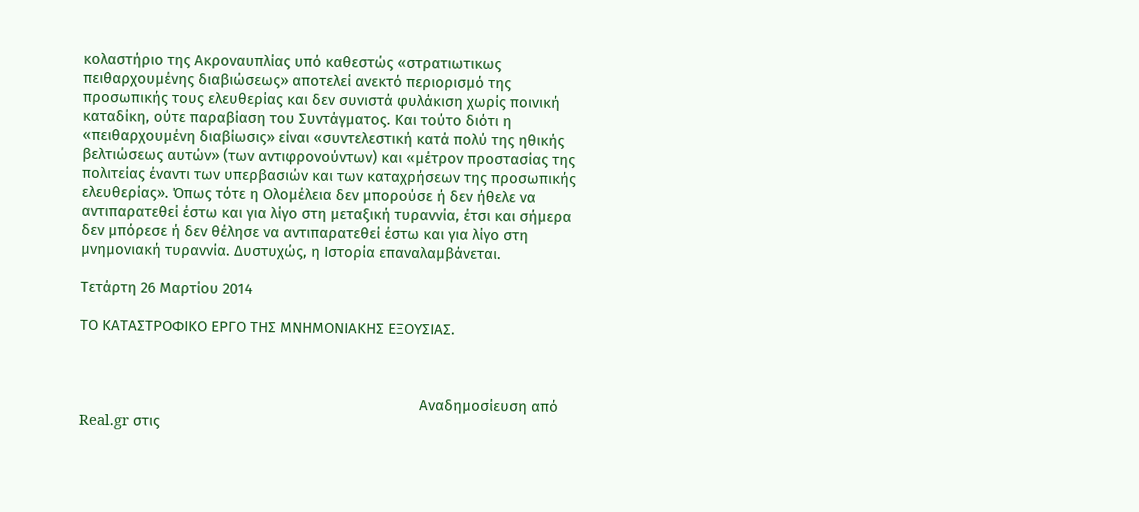κολαστήριο της Ακροναυπλίας υπό καθεστώς «στρατιωτικως πειθαρχουμένης διαβιώσεως» αποτελεί ανεκτό περιορισμό της προσωπικής τους ελευθερίας και δεν συνιστά φυλάκιση χωρίς ποινική καταδίκη, ούτε παραβίαση του Συντάγματος. Και τούτο διότι η «πειθαρχουμένη διαβίωσις» είναι «συντελεστική κατά πολύ της ηθικής βελτιώσεως αυτών» (των αντιφρονούντων) και «μέτρον προστασίας της πολιτείας έναντι των υπερβασιών και των καταχρήσεων της προσωπικής ελευθερίας». Όπως τότε η Ολομέλεια δεν μπορούσε ή δεν ήθελε να αντιπαρατεθεί έστω και για λίγο στη μεταξική τυραννία, έτσι και σήμερα δεν μπόρεσε ή δεν θέλησε να αντιπαρατεθεί έστω και για λίγο στη μνημονιακή τυραννία. Δυστυχώς, η Ιστορία επαναλαμβάνεται.

Τετάρτη 26 Μαρτίου 2014

ΤΟ ΚΑΤΑΣΤΡΟΦΙΚΟ ΕΡΓΟ ΤΗΣ ΜΝΗΜΟΝΙΑΚΗΣ ΕΞΟΥΣΙΑΣ.



                                                                                     Αναδημοσίευση από Real.gr στις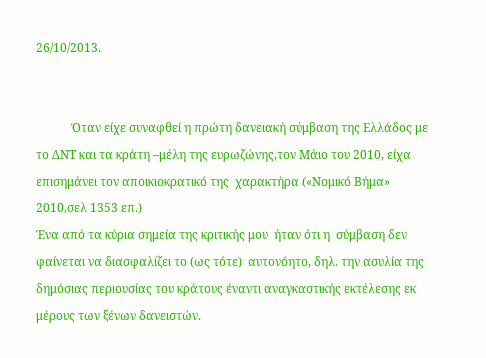26/10/2013.


            Όταν είχε συναφθεί η πρώτη δανειακή σύμβαση της Ελλάδος με το ΔΝΤ και τα κράτη –μέλη της ευρωζώνης,τον Μάιο του 2010, είχα επισημάνει τον αποικιοκρατικό της  χαρακτήρα («Νομικό Βήμα» 2010,σελ 1353 επ.)
Ένα από τα κύρια σημεία της κριτικής μου  ήταν ότι η  σύμβαση δεν φαίνεται να διασφαλίζει το (ως τότε)  αυτονόητο, δηλ. την ασυλία της δημόσιας περιουσίας του κράτους έναντι αναγκαστικής εκτέλεσης εκ μέρους των ξένων δανειστών.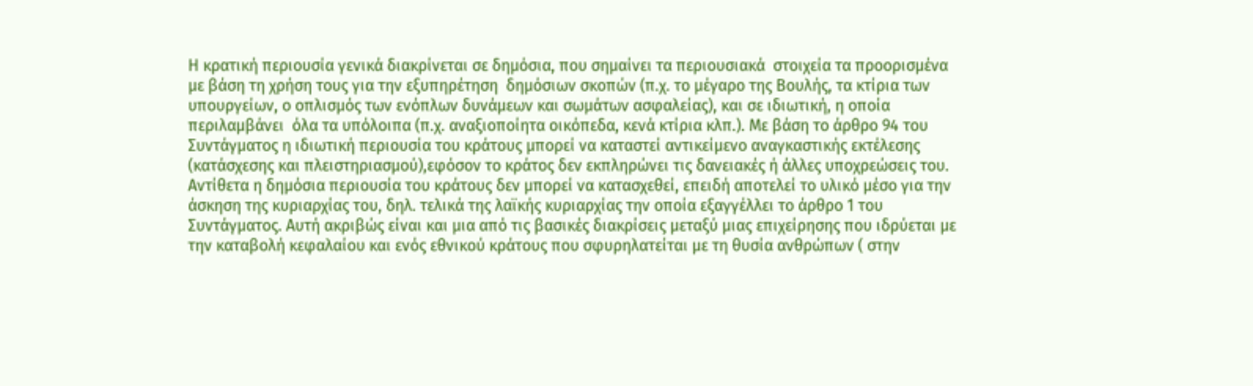Η κρατική περιουσία γενικά διακρίνεται σε δημόσια, που σημαίνει τα περιουσιακά  στοιχεία τα προορισμένα με βάση τη χρήση τους για την εξυπηρέτηση  δημόσιων σκοπών (π.χ. το μέγαρο της Βουλής, τα κτίρια των υπουργείων, ο οπλισμός των ενόπλων δυνάμεων και σωμάτων ασφαλείας), και σε ιδιωτική, η οποία περιλαμβάνει  όλα τα υπόλοιπα (π.χ. αναξιοποίητα οικόπεδα, κενά κτίρια κλπ.). Με βάση το άρθρο 94 του Συντάγματος η ιδιωτική περιουσία του κράτους μπορεί να καταστεί αντικείμενο αναγκαστικής εκτέλεσης (κατάσχεσης και πλειστηριασμού),εφόσον το κράτος δεν εκπληρώνει τις δανειακές ή άλλες υποχρεώσεις του. Αντίθετα η δημόσια περιουσία του κράτους δεν μπορεί να κατασχεθεί, επειδή αποτελεί το υλικό μέσο για την άσκηση της κυριαρχίας του, δηλ. τελικά της λαϊκής κυριαρχίας την οποία εξαγγέλλει το άρθρο 1 του Συντάγματος. Αυτή ακριβώς είναι και μια από τις βασικές διακρίσεις μεταξύ μιας επιχείρησης που ιδρύεται με την καταβολή κεφαλαίου και ενός εθνικού κράτους που σφυρηλατείται με τη θυσία ανθρώπων ( στην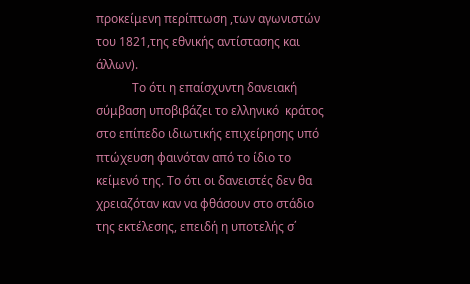προκείμενη περίπτωση ,των αγωνιστών του 1821,της εθνικής αντίστασης και άλλων).
            Το ότι η επαίσχυντη δανειακή σύμβαση υποβιβάζει το ελληνικό  κράτος στο επίπεδο ιδιωτικής επιχείρησης υπό πτώχευση φαινόταν από το ίδιο το κείμενό της. Το ότι οι δανειστές δεν θα χρειαζόταν καν να φθάσουν στο στάδιο της εκτέλεσης, επειδή η υποτελής σ΄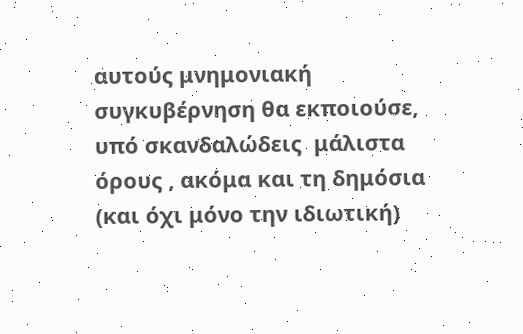αυτούς μνημονιακή συγκυβέρνηση θα εκποιούσε, υπό σκανδαλώδεις  μάλιστα όρους , ακόμα και τη δημόσια (και όχι μόνο την ιδιωτική)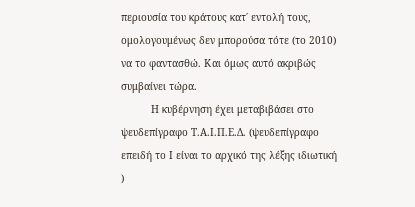περιουσία του κράτους κατ΄ εντολή τους, ομολογουμένως δεν μπορούσα τότε (το 2010) να το φαντασθώ. Και όμως αυτό ακριβώς συμβαίνει τώρα.
          Η κυβέρνηση έχει μεταβιβάσει στο ψευδεπίγραφο Τ.Α.Ι.Π.Ε.Δ. (ψευδεπίγραφο επειδή το Ι είναι το αρχικό της λέξης ιδιωτική )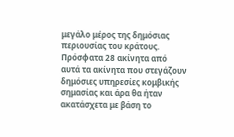μεγάλο μέρος της δημόσιας περιουσίας του κράτους.  Πρόσφατα 28 ακίνητα από αυτά τα ακίνητα που στεγάζουν δημόσιες υπηρεσίες κομβικής σημασίας και άρα θα ήταν ακατάσχετα με βάση το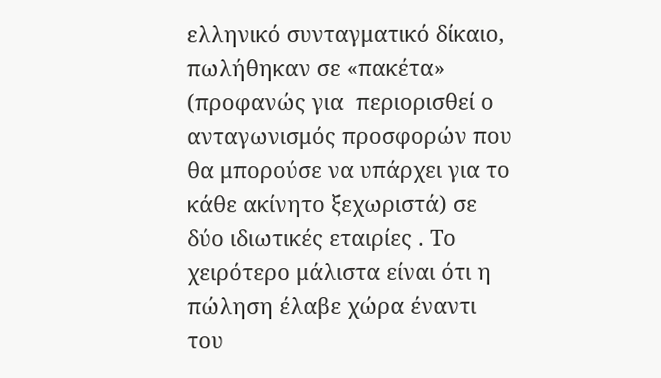ελληνικό συνταγματικό δίκαιο, πωλήθηκαν σε «πακέτα» (προφανώς για  περιορισθεί ο ανταγωνισμός προσφορών που θα μπορούσε να υπάρχει για το κάθε ακίνητο ξεχωριστά) σε δύο ιδιωτικές εταιρίες . Το χειρότερο μάλιστα είναι ότι η πώληση έλαβε χώρα έναντι του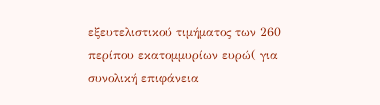εξευτελιστικού τιμήματος των 260 περίπου εκατομμυρίων ευρώ( για συνολική επιφάνεια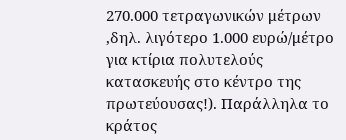270.000 τετραγωνικών μέτρων ,δηλ. λιγότερο 1.000 ευρώ/μέτρο για κτίρια πολυτελούς κατασκευής στο κέντρο της πρωτεύουσας!). Παράλληλα το κράτος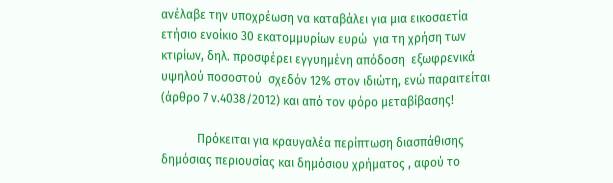ανέλαβε την υποχρέωση να καταβάλει για μια εικοσαετία ετήσιο ενοίκιο 30 εκατομμυρίων ευρώ  για τη χρήση των κτιρίων, δηλ. προσφέρει εγγυημένη απόδοση  εξωφρενικά υψηλού ποσοστού  σχεδόν 12% στον ιδιώτη, ενώ παραιτείται (άρθρο 7 ν.4038/2012) και από τον φόρο μεταβίβασης!

            Πρόκειται για κραυγαλέα περίπτωση διασπάθισης δημόσιας περιουσίας και δημόσιου χρήματος , αφού το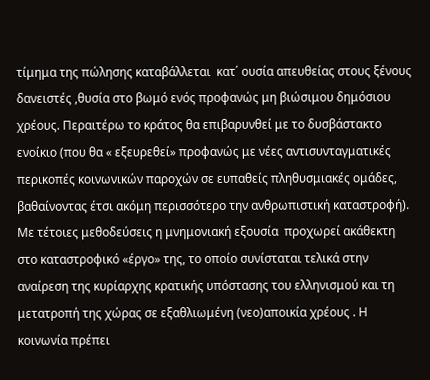τίμημα της πώλησης καταβάλλεται  κατ΄ ουσία απευθείας στους ξένους δανειστές ,θυσία στο βωμό ενός προφανώς μη βιώσιμου δημόσιου χρέους. Περαιτέρω το κράτος θα επιβαρυνθεί με το δυσβάστακτο ενοίκιο (που θα « εξευρεθεί» προφανώς με νέες αντισυνταγματικές περικοπές κοινωνικών παροχών σε ευπαθείς πληθυσμιακές ομάδες, βαθαίνοντας έτσι ακόμη περισσότερο την ανθρωπιστική καταστροφή). Με τέτοιες μεθοδεύσεις η μνημονιακή εξουσία  προχωρεί ακάθεκτη στο καταστροφικό «έργο» της, το οποίο συνίσταται τελικά στην αναίρεση της κυρίαρχης κρατικής υπόστασης του ελληνισμού και τη μετατροπή της χώρας σε εξαθλιωμένη (νεο)αποικία χρέους . Η κοινωνία πρέπει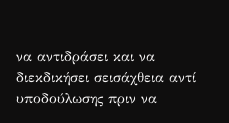να αντιδράσει και να διεκδικήσει σεισάχθεια αντί υποδούλωσης πριν να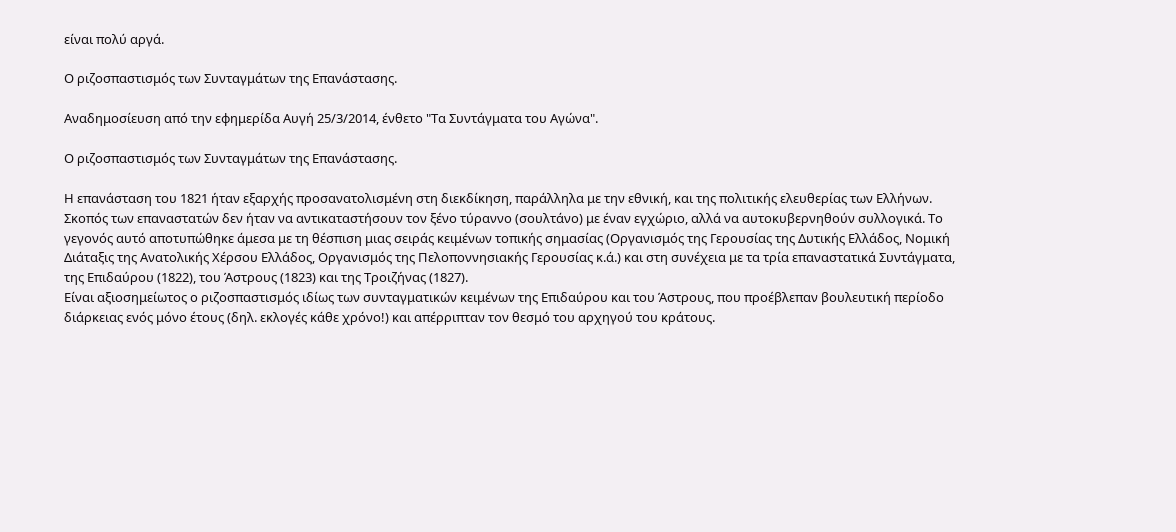είναι πολύ αργά.

Ο ριζοσπαστισμός των Συνταγμάτων της Επανάστασης.

Αναδημοσίευση από την εφημερίδα Αυγή 25/3/2014, ένθετο "Τα Συντάγματα του Αγώνα".

Ο ριζοσπαστισμός των Συνταγμάτων της Επανάστασης.

Η επανάσταση του 1821 ήταν εξαρχής προσανατολισμένη στη διεκδίκηση, παράλληλα με την εθνική, και της πολιτικής ελευθερίας των Ελλήνων. Σκοπός των επαναστατών δεν ήταν να αντικαταστήσουν τον ξένο τύραννο (σουλτάνο) με έναν εγχώριο, αλλά να αυτοκυβερνηθούν συλλογικά. Το γεγονός αυτό αποτυπώθηκε άμεσα με τη θέσπιση μιας σειράς κειμένων τοπικής σημασίας (Οργανισμός της Γερουσίας της Δυτικής Ελλάδος, Νομική Διάταξις της Ανατολικής Χέρσου Ελλάδος, Οργανισμός της Πελοποννησιακής Γερουσίας κ.ά.) και στη συνέχεια με τα τρία επαναστατικά Συντάγματα, της Επιδαύρου (1822), του Άστρους (1823) και της Τροιζήνας (1827).
Είναι αξιοσημείωτος ο ριζοσπαστισμός ιδίως των συνταγματικών κειμένων της Επιδαύρου και του Άστρους, που προέβλεπαν βουλευτική περίοδο διάρκειας ενός μόνο έτους (δηλ. εκλογές κάθε χρόνο!) και απέρριπταν τον θεσμό του αρχηγού του κράτους.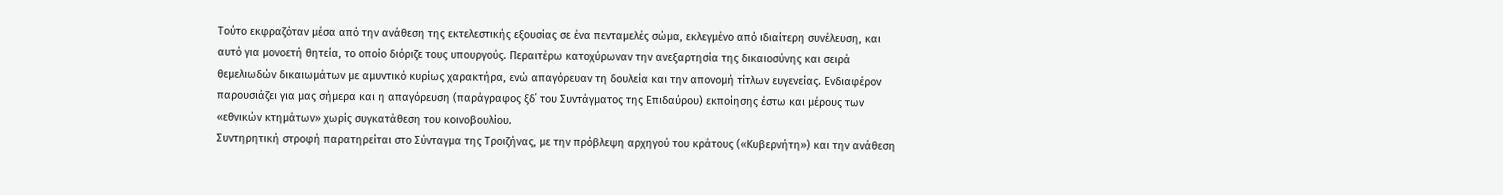Τούτο εκφραζόταν μέσα από την ανάθεση της εκτελεστικής εξουσίας σε ένα πενταμελές σώμα, εκλεγμένο από ιδιαίτερη συνέλευση, και αυτό για μονοετή θητεία, το οποίο διόριζε τους υπουργούς. Περαιτέρω κατοχύρωναν την ανεξαρτησία της δικαιοσύνης και σειρά θεμελιωδών δικαιωμάτων με αμυντικό κυρίως χαρακτήρα, ενώ απαγόρευαν τη δουλεία και την απονομή τίτλων ευγενείας. Ενδιαφέρον παρουσιάζει για μας σήμερα και η απαγόρευση (παράγραφος ξδ΄ του Συντάγματος της Επιδαύρου) εκποίησης έστω και μέρους των «εθνικών κτημάτων» χωρίς συγκατάθεση του κοινοβουλίου.
Συντηρητική στροφή παρατηρείται στο Σύνταγμα της Τροιζήνας, με την πρόβλεψη αρχηγού του κράτους («Κυβερνήτη») και την ανάθεση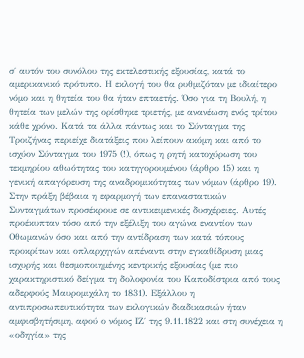σ΄ αυτόν του συνόλου της εκτελεστικής εξουσίας, κατά το αμερικανικό πρότυπο. Η εκλογή του θα ρυθμιζόταν με ιδιαίτερο νόμο και η θητεία του θα ήταν επταετής. Όσο για τη Βουλή, η θητεία των μελών της ορίσθηκε τριετής, με ανανέωση ενός τρίτου κάθε χρόνο. Κατά τα άλλα πάντως και το Σύνταγμα της Τροιζήνας περιείχε διατάξεις που λείπουν ακόμη και από το ισχύον Σύνταγμα του 1975 (!), όπως η ρητή κατοχύρωση του τεκμηρίου αθωότητας του κατηγορουμένου (άρθρο 15) και η γενική απαγόρευση της αναδρομικότητας των νόμων (άρθρο 19).
Στην πράξη βέβαια η εφαρμογή των επαναστατικών Συνταγμάτων προσέκρουε σε αντικειμενικές δυσχέρειες. Αυτές προέκυπταν τόσο από την εξέλιξη του αγώνα εναντίον των Οθωμανών όσο και από την αντίδραση των κατά τόπους προκρίτων και οπλαρχηγών απέναντι στην εγκαθίδρυση μιας ισχυρής και θεσμοποιημένης κεντρικής εξουσίας (με πιο χαρακτηριστικό δείγμα τη δολοφονία του Καποδίστρια από τους αδερφούς Μαυρομιχάλη το 1831). Εξάλλου η αντιπροσωπευτικότητα των εκλογικών διαδικασιών ήταν αμφισβητήσιμη, αφού ο νόμος ΙΖ΄ της 9.11.1822 και στη συνέχεια η «οδηγία» της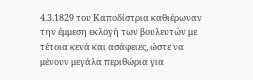4.3.1829 του Καποδίστρια καθιέρωναν την έμμεση εκλογή των βουλευτών με τέτοια κενά και ασάφειες, ώστε να μένουν μεγάλα περιθώρια για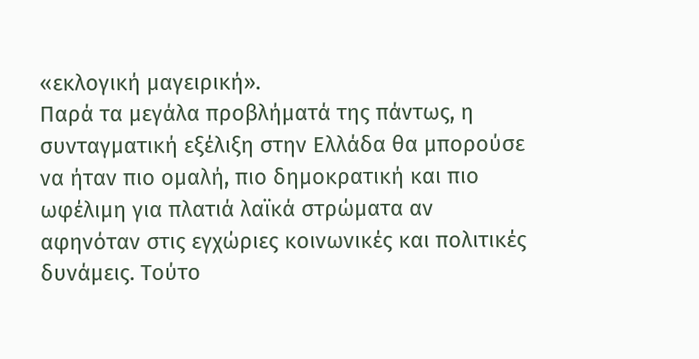«εκλογική μαγειρική».
Παρά τα μεγάλα προβλήματά της πάντως, η συνταγματική εξέλιξη στην Ελλάδα θα μπορούσε να ήταν πιο ομαλή, πιο δημοκρατική και πιο ωφέλιμη για πλατιά λαϊκά στρώματα αν αφηνόταν στις εγχώριες κοινωνικές και πολιτικές δυνάμεις. Τούτο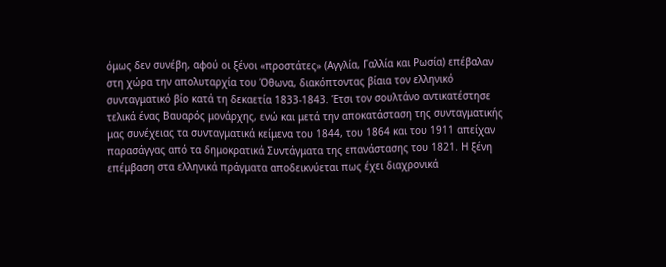όμως δεν συνέβη, αφού οι ξένοι «προστάτες» (Αγγλία, Γαλλία και Ρωσία) επέβαλαν στη χώρα την απολυταρχία του Όθωνα, διακόπτοντας βίαια τον ελληνικό συνταγματικό βίο κατά τη δεκαετία 1833-1843. Έτσι τον σουλτάνο αντικατέστησε τελικά ένας Βαυαρός μονάρχης, ενώ και μετά την αποκατάσταση της συνταγματικής μας συνέχειας τα συνταγματικά κείμενα του 1844, του 1864 και του 1911 απείχαν παρασάγγας από τα δημοκρατικά Συντάγματα της επανάστασης του 1821. Η ξένη επέμβαση στα ελληνικά πράγματα αποδεικνύεται πως έχει διαχρονικά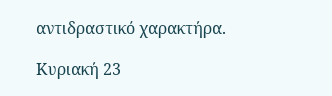αντιδραστικό χαρακτήρα.

Κυριακή 23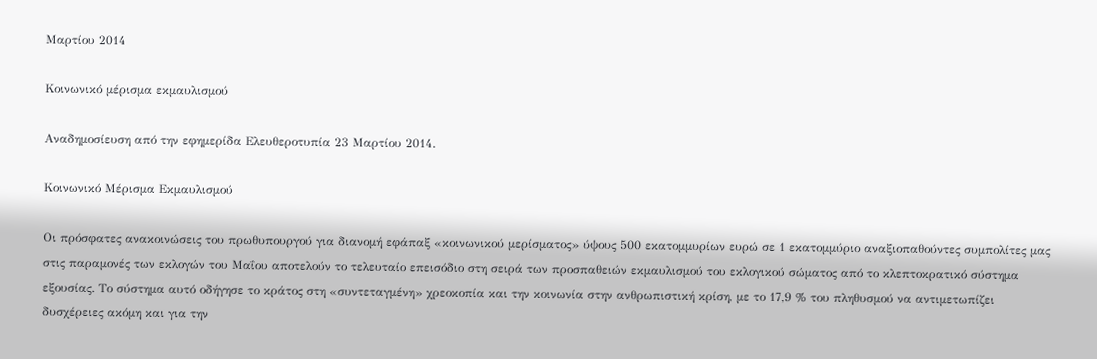Μαρτίου 2014

Κοινωνικό μέρισμα εκμαυλισμού

Αναδημοσίευση από την εφημερίδα Ελευθεροτυπία 23 Μαρτίου 2014.

Κοινωνικό Μέρισμα Εκμαυλισμού

Οι πρόσφατες ανακοινώσεις του πρωθυπουργού για διανομή εφάπαξ «κοινωνικού μερίσματος» ύψους 500 εκατομμυρίων ευρώ σε 1 εκατομμύριο αναξιοπαθούντες συμπολίτες μας στις παραμονές των εκλογών του Μαΐου αποτελούν το τελευταίο επεισόδιο στη σειρά των προσπαθειών εκμαυλισμού του εκλογικού σώματος από το κλεπτοκρατικό σύστημα εξουσίας. Το σύστημα αυτό οδήγησε το κράτος στη «συντεταγμένη» χρεοκοπία και την κοινωνία στην ανθρωπιστική κρίση, με το 17,9 % του πληθυσμού να αντιμετωπίζει δυσχέρειες ακόμη και για την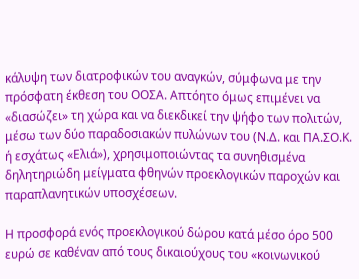κάλυψη των διατροφικών του αναγκών, σύμφωνα με την πρόσφατη έκθεση του ΟΟΣΑ. Απτόητο όμως επιμένει να «διασώζει» τη χώρα και να διεκδικεί την ψήφο των πολιτών, μέσω των δύο παραδοσιακών πυλώνων του (Ν.Δ. και ΠΑ.ΣΟ.Κ. ή εσχάτως «Ελιά»), χρησιμοποιώντας τα συνηθισμένα δηλητηριώδη μείγματα φθηνών προεκλογικών παροχών και παραπλανητικών υποσχέσεων.

Η προσφορά ενός προεκλογικού δώρου κατά μέσο όρο 500 ευρώ σε καθέναν από τους δικαιούχους του «κοινωνικού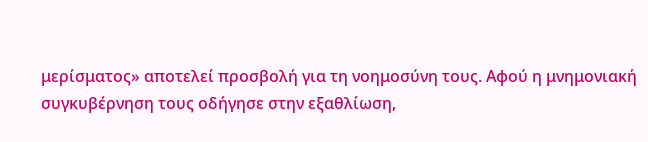μερίσματος» αποτελεί προσβολή για τη νοημοσύνη τους. Αφού η μνημονιακή συγκυβέρνηση τους οδήγησε στην εξαθλίωση,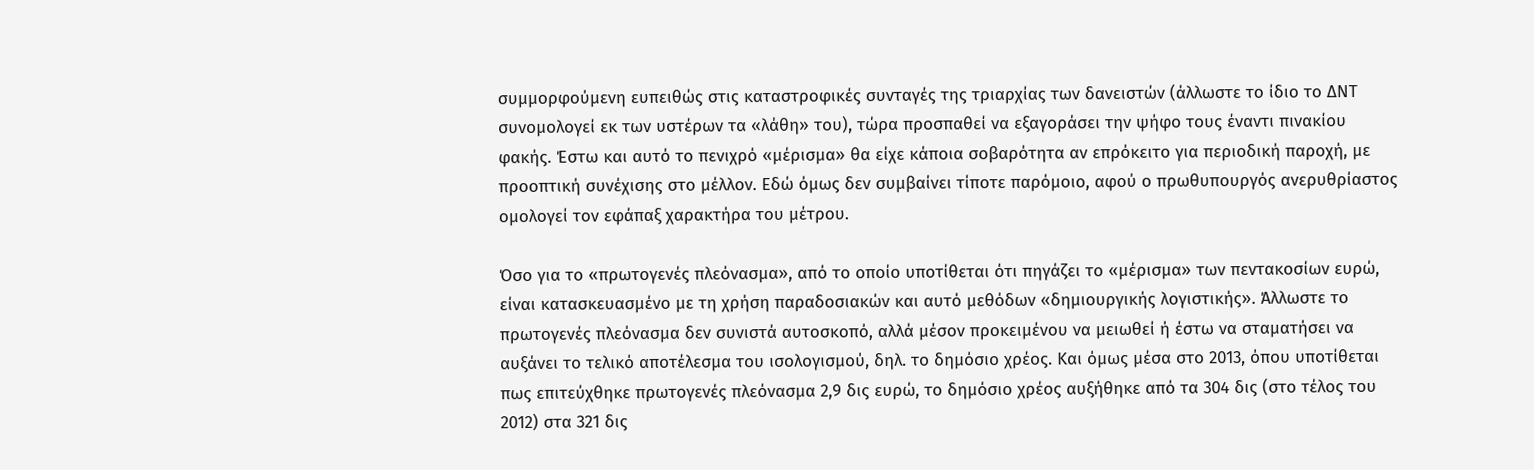συμμορφούμενη ευπειθώς στις καταστροφικές συνταγές της τριαρχίας των δανειστών (άλλωστε το ίδιο το ΔΝΤ συνομολογεί εκ των υστέρων τα «λάθη» του), τώρα προσπαθεί να εξαγοράσει την ψήφο τους έναντι πινακίου φακής. Έστω και αυτό το πενιχρό «μέρισμα» θα είχε κάποια σοβαρότητα αν επρόκειτο για περιοδική παροχή, με προοπτική συνέχισης στο μέλλον. Εδώ όμως δεν συμβαίνει τίποτε παρόμοιο, αφού ο πρωθυπουργός ανερυθρίαστος ομολογεί τον εφάπαξ χαρακτήρα του μέτρου.

Όσο για το «πρωτογενές πλεόνασμα», από το οποίο υποτίθεται ότι πηγάζει το «μέρισμα» των πεντακοσίων ευρώ, είναι κατασκευασμένο με τη χρήση παραδοσιακών και αυτό μεθόδων «δημιουργικής λογιστικής». Άλλωστε το πρωτογενές πλεόνασμα δεν συνιστά αυτοσκοπό, αλλά μέσον προκειμένου να μειωθεί ή έστω να σταματήσει να αυξάνει το τελικό αποτέλεσμα του ισολογισμού, δηλ. το δημόσιο χρέος. Και όμως μέσα στο 2013, όπου υποτίθεται πως επιτεύχθηκε πρωτογενές πλεόνασμα 2,9 δις ευρώ, το δημόσιο χρέος αυξήθηκε από τα 304 δις (στο τέλος του 2012) στα 321 δις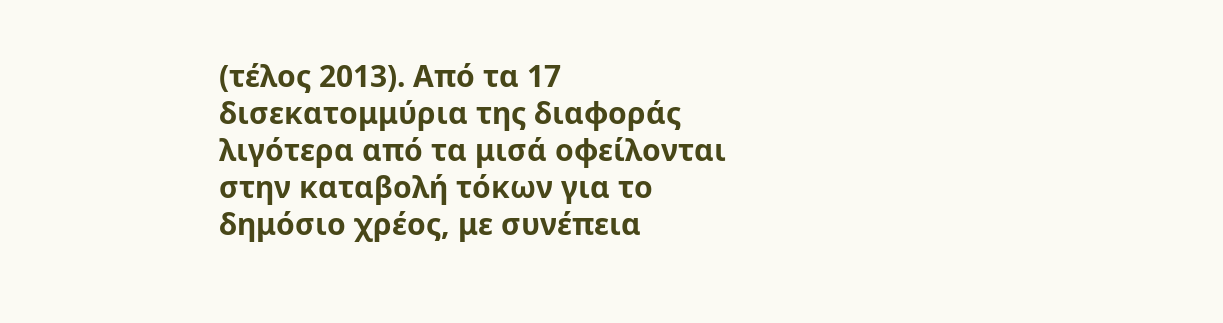(τέλος 2013). Από τα 17 δισεκατομμύρια της διαφοράς λιγότερα από τα μισά οφείλονται στην καταβολή τόκων για το δημόσιο χρέος, με συνέπεια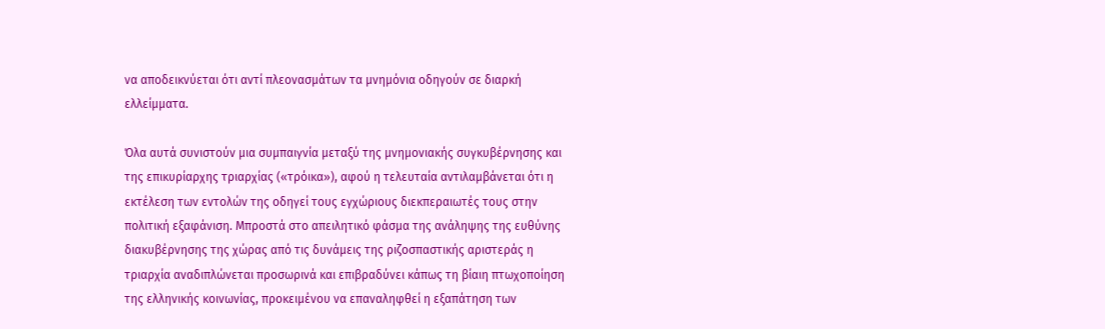να αποδεικνύεται ότι αντί πλεονασμάτων τα μνημόνια οδηγούν σε διαρκή ελλείμματα.

Όλα αυτά συνιστούν μια συμπαιγνία μεταξύ της μνημονιακής συγκυβέρνησης και της επικυρίαρχης τριαρχίας («τρόικα»), αφού η τελευταία αντιλαμβάνεται ότι η εκτέλεση των εντολών της οδηγεί τους εγχώριους διεκπεραιωτές τους στην πολιτική εξαφάνιση. Μπροστά στο απειλητικό φάσμα της ανάληψης της ευθύνης διακυβέρνησης της χώρας από τις δυνάμεις της ριζοσπαστικής αριστεράς η τριαρχία αναδιπλώνεται προσωρινά και επιβραδύνει κάπως τη βίαιη πτωχοποίηση της ελληνικής κοινωνίας, προκειμένου να επαναληφθεί η εξαπάτηση των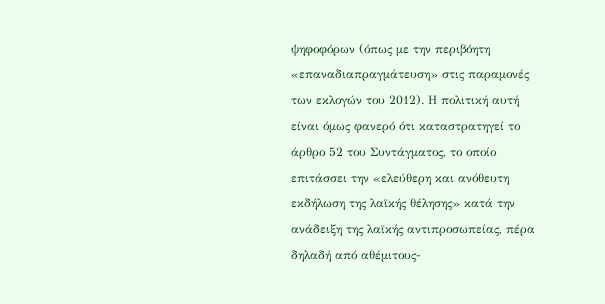ψηφοφόρων (όπως με την περιβόητη «επαναδιαπραγμάτευση» στις παραμονές των εκλογών του 2012). Η πολιτική αυτή είναι όμως φανερό ότι καταστρατηγεί το άρθρο 52 του Συντάγματος, το οποίο επιτάσσει την «ελεύθερη και ανόθευτη εκδήλωση της λαϊκής θέλησης» κατά την ανάδειξη της λαϊκής αντιπροσωπείας, πέρα δηλαδή από αθέμιτους-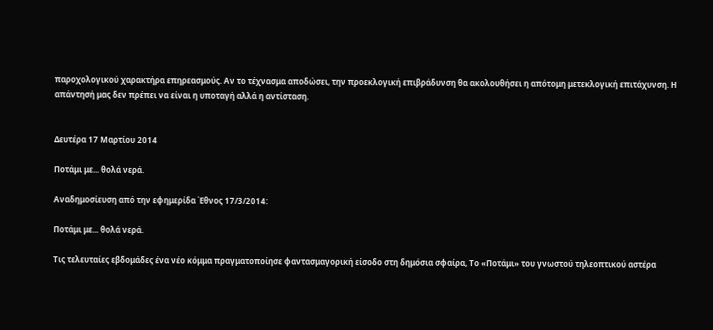παροχολογικού χαρακτήρα επηρεασμούς. Αν το τέχνασμα αποδώσει, την προεκλογική επιβράδυνση θα ακολουθήσει η απότομη μετεκλογική επιτάχυνση. Η απάντησή μας δεν πρέπει να είναι η υποταγή αλλά η αντίσταση.


Δευτέρα 17 Μαρτίου 2014

Ποτάμι με... θολά νερά.

Αναδημοσίευση από την εφημερίδα Έθνος 17/3/2014:

Ποτάμι με... θολά νερά.

Τις τελευταίες εβδομάδες ένα νέο κόμμα πραγματοποίησε φαντασμαγορική είσοδο στη δημόσια σφαίρα, Το «Ποτάμι» του γνωστού τηλεοπτικού αστέρα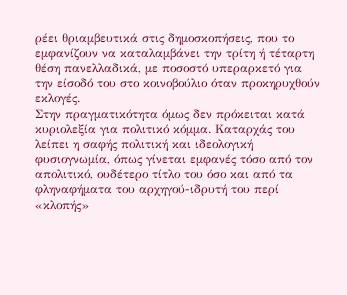ρέει θριαμβευτικά στις δημοσκοπήσεις, που το εμφανίζουν να καταλαμβάνει την τρίτη ή τέταρτη θέση πανελλαδικά, με ποσοστό υπεραρκετό για την είσοδό του στο κοινοβούλιο όταν προκηρυχθούν εκλογές.
Στην πραγματικότητα όμως δεν πρόκειται κατά κυριολεξία για πολιτικό κόμμα. Καταρχάς του λείπει η σαφής πολιτική και ιδεολογική φυσιογνωμία, όπως γίνεται εμφανές τόσο από τον απολιτικό, ουδέτερο τίτλο του όσο και από τα φληναφήματα του αρχηγού-ιδρυτή του περί «κλοπής»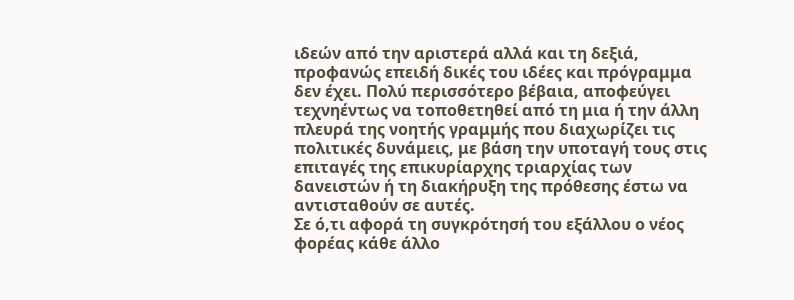ιδεών από την αριστερά αλλά και τη δεξιά, προφανώς επειδή δικές του ιδέες και πρόγραμμα δεν έχει. Πολύ περισσότερο βέβαια, αποφεύγει τεχνηέντως να τοποθετηθεί από τη μια ή την άλλη πλευρά της νοητής γραμμής που διαχωρίζει τις πολιτικές δυνάμεις, με βάση την υποταγή τους στις επιταγές της επικυρίαρχης τριαρχίας των δανειστών ή τη διακήρυξη της πρόθεσης έστω να αντισταθούν σε αυτές.
Σε ό,τι αφορά τη συγκρότησή του εξάλλου ο νέος φορέας κάθε άλλο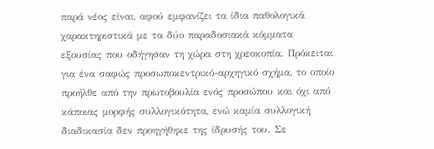παρά νέος είναι, αφού εμφανίζει τα ίδια παθολογικά χαρακτηριστικά με τα δύο παραδοσιακά κόμματα εξουσίας που οδήγησαν τη χώρα στη χρεοκοπία. Πρόκειται για ένα σαφώς προσωποκεντρικό-αρχηγικό σχήμα, το οποίο προήλθε από την πρωτοβουλία ενός προσώπου και όχι από κάποιας μορφής συλλογικότητα, ενώ καμία συλλογική διαδικασία δεν προηγήθηκε της ίδρυσής του. Σε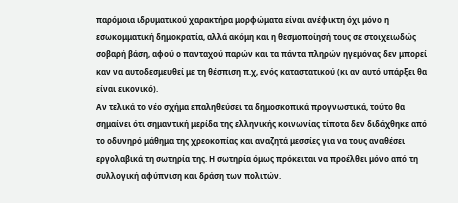παρόμοια ιδρυματικού χαρακτήρα μορφώματα είναι ανέφικτη όχι μόνο η εσωκομματική δημοκρατία, αλλά ακόμη και η θεσμοποίησή τους σε στοιχειωδώς σοβαρή βάση, αφού ο πανταχού παρών και τα πάντα πληρών ηγεμόνας δεν μπορεί καν να αυτοδεσμευθεί με τη θέσπιση π.χ, ενός καταστατικού (κι αν αυτό υπάρξει θα είναι εικονικό).
Αν τελικά το νέο σχήμα επαληθεύσει τα δημοσκοπικά προγνωστικά, τούτο θα σημαίνει ότι σημαντική μερίδα της ελληνικής κοινωνίας τίποτα δεν διδάχθηκε από το οδυνηρό μάθημα της χρεοκοπίας και αναζητά μεσσίες για να τους αναθέσει εργολαβικά τη σωτηρία της. Η σωτηρία όμως πρόκειται να προέλθει μόνο από τη συλλογική αφύπνιση και δράση των πολιτών.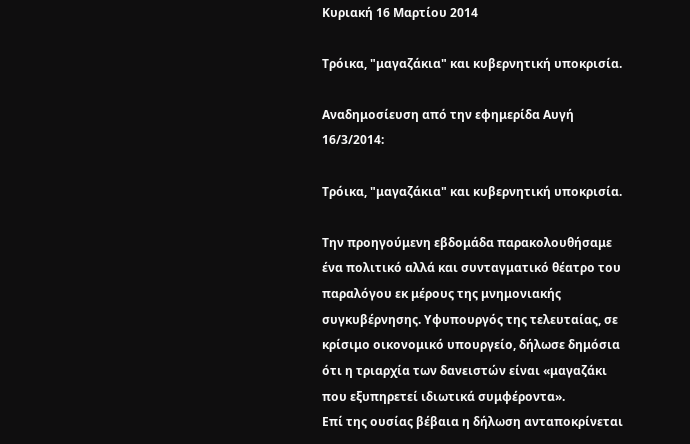Κυριακή 16 Μαρτίου 2014

Τρόικα, "μαγαζάκια" και κυβερνητική υποκρισία.

Αναδημοσίευση από την εφημερίδα Αυγή 16/3/2014:

Τρόικα, "μαγαζάκια" και κυβερνητική υποκρισία.

Την προηγούμενη εβδομάδα παρακολουθήσαμε ένα πολιτικό αλλά και συνταγματικό θέατρο του παραλόγου εκ μέρους της μνημονιακής συγκυβέρνησης. Υφυπουργός της τελευταίας, σε κρίσιμο οικονομικό υπουργείο, δήλωσε δημόσια ότι η τριαρχία των δανειστών είναι «μαγαζάκι που εξυπηρετεί ιδιωτικά συμφέροντα».
Επί της ουσίας βέβαια η δήλωση ανταποκρίνεται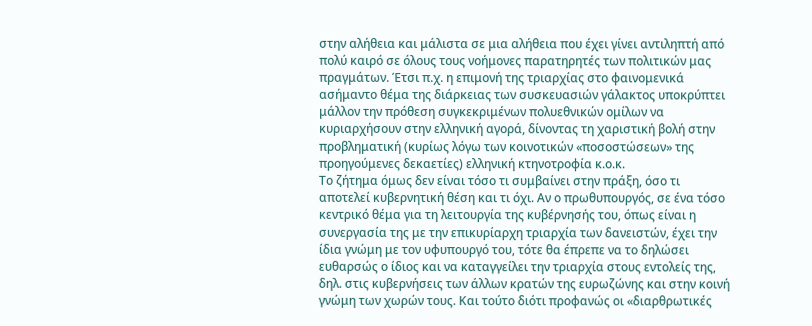στην αλήθεια και μάλιστα σε μια αλήθεια που έχει γίνει αντιληπτή από πολύ καιρό σε όλους τους νοήμονες παρατηρητές των πολιτικών μας πραγμάτων. Έτσι π.χ. η επιμονή της τριαρχίας στο φαινομενικά ασήμαντο θέμα της διάρκειας των συσκευασιών γάλακτος υποκρύπτει μάλλον την πρόθεση συγκεκριμένων πολυεθνικών ομίλων να κυριαρχήσουν στην ελληνική αγορά, δίνοντας τη χαριστική βολή στην προβληματική (κυρίως λόγω των κοινοτικών «ποσοστώσεων» της προηγούμενες δεκαετίες) ελληνική κτηνοτροφία κ.ο.κ.
Το ζήτημα όμως δεν είναι τόσο τι συμβαίνει στην πράξη, όσο τι αποτελεί κυβερνητική θέση και τι όχι. Αν ο πρωθυπουργός, σε ένα τόσο κεντρικό θέμα για τη λειτουργία της κυβέρνησής του, όπως είναι η συνεργασία της με την επικυρίαρχη τριαρχία των δανειστών, έχει την ίδια γνώμη με τον υφυπουργό του, τότε θα έπρεπε να το δηλώσει ευθαρσώς ο ίδιος και να καταγγείλει την τριαρχία στους εντολείς της, δηλ. στις κυβερνήσεις των άλλων κρατών της ευρωζώνης και στην κοινή γνώμη των χωρών τους. Και τούτο διότι προφανώς οι «διαρθρωτικές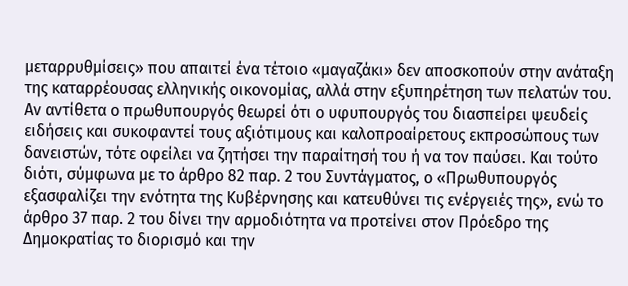μεταρρυθμίσεις» που απαιτεί ένα τέτοιο «μαγαζάκι» δεν αποσκοπούν στην ανάταξη της καταρρέουσας ελληνικής οικονομίας, αλλά στην εξυπηρέτηση των πελατών του.
Αν αντίθετα ο πρωθυπουργός θεωρεί ότι ο υφυπουργός του διασπείρει ψευδείς ειδήσεις και συκοφαντεί τους αξιότιμους και καλοπροαίρετους εκπροσώπους των δανειστών, τότε οφείλει να ζητήσει την παραίτησή του ή να τον παύσει. Και τούτο διότι, σύμφωνα με το άρθρο 82 παρ. 2 του Συντάγματος, ο «Πρωθυπουργός εξασφαλίζει την ενότητα της Κυβέρνησης και κατευθύνει τις ενέργειές της», ενώ το άρθρο 37 παρ. 2 του δίνει την αρμοδιότητα να προτείνει στον Πρόεδρο της Δημοκρατίας το διορισμό και την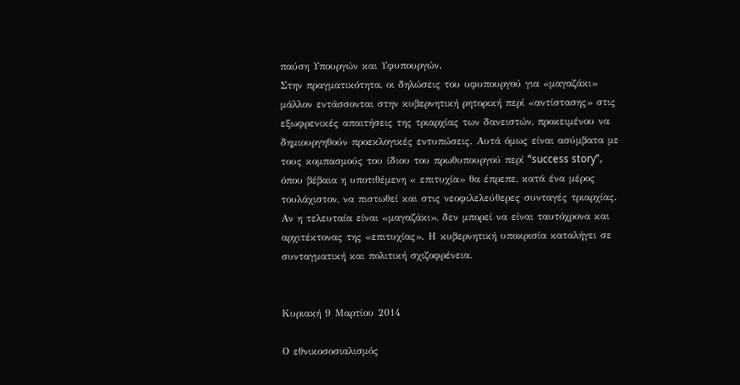παύση Υπουργών και Υφυπουργών.
Στην πραγματικότητα, οι δηλώσεις του υφυπουργού για «μαγαζάκι» μάλλον εντάσσονται στην κυβερνητική ρητορική περί «αντίστασης» στις εξωφρενικές απαιτήσεις της τριαρχίας των δανειστών, προκειμένου να δημιουργηθούν προεκλογικές εντυπώσεις. Αυτά όμως είναι ασύμβατα με τους κομπασμούς του ίδιου του πρωθυπουργού περί “success story”, όπου βέβαια η υποτιθέμενη « επιτυχία» θα έπρεπε, κατά ένα μέρος τουλάχιστον, να πιστωθεί και στις νεοφιλελεύθερες συνταγές τριαρχίας. Αν η τελευταία είναι «μαγαζάκι», δεν μπορεί να είναι ταυτόχρονα και αρχιτέκτονας της «επιτυχίας». Η κυβερνητική υποκρισία καταλήγει σε συνταγματική και πολιτική σχιζοφρένεια.


Κυριακή 9 Μαρτίου 2014

Ο εθνικοσοσιαλισμός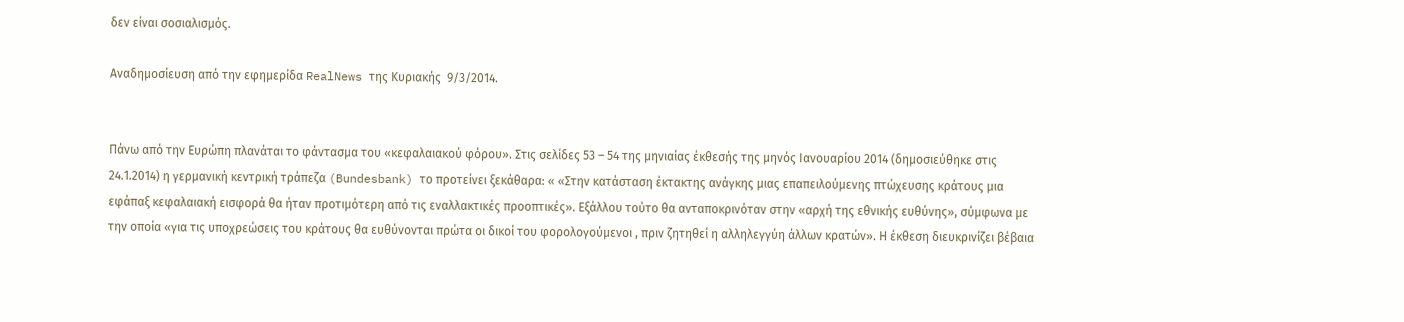δεν είναι σοσιαλισμός.

Αναδημοσίευση από την εφημερίδα RealNews της Κυριακής  9/3/2014.


Πάνω από την Ευρώπη πλανάται το φάντασμα του «κεφαλαιακού φόρου». Στις σελίδες 53 – 54 της μηνιαίας έκθεσής της μηνός Ιανουαρίου 2014 (δημοσιεύθηκε στις 24.1.2014) η γερμανική κεντρική τράπεζα (Bundesbank) το προτείνει ξεκάθαρα: « «Στην κατάσταση έκτακτης ανάγκης μιας επαπειλούμενης πτώχευσης κράτους μια εφάπαξ κεφαλαιακή εισφορά θα ήταν προτιμότερη από τις εναλλακτικές προοπτικές». Εξάλλου τούτο θα ανταποκρινόταν στην «αρχή της εθνικής ευθύνης», σύμφωνα με την οποία «για τις υποχρεώσεις του κράτους θα ευθύνονται πρώτα οι δικοί του φορολογούμενοι , πριν ζητηθεί η αλληλεγγύη άλλων κρατών». Η έκθεση διευκρινίζει βέβαια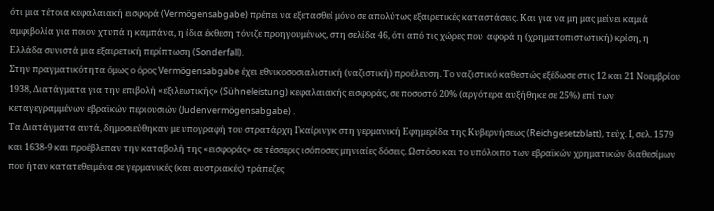ότι μια τέτοια κεφαλαιακή εισφορά (Vermögensabgabe) πρέπει να εξετασθεί μόνο σε απολύτως εξαιρετικές καταστάσεις. Και για να μη μας μείνει καμιά αμφιβολία για ποιον χτυπά η καμπάνα, η ίδια έκθεση τόνιζε προηγουμένως, στη σελίδα 46, ότι από τις χώρες που  αφορά η (χρηματοπιστωτική) κρίση, η Ελλάδα συνιστά μια εξαιρετική περίπτωση (Sonderfall).
Στην πραγματικότητα όμως ο όρος Vermögensabgabe έχει εθνικοσοσιαλιστική (ναζιστική) προέλευση. Το ναζιστικό καθεστώς εξέδωσε στις 12 και 21 Νοεμβρίου 1938, Διατάγματα για την επιβολή «εξιλεωτικής» (Sühneleistung) κεφαλαιακής εισφοράς, σε ποσοστό 20% (αργότερα αυξήθηκε σε 25%) επί των κεταγεγραμμένων εβραϊκών περιουσιών (Judenvermögensabgabe) .
Τα Διατάγματα αυτά, δημοσιεύθηκαν με υπογραφή του στρατάρχη Γκαίρινγκ στη γερμανική Εφημερίδα της Κυβερνήσεως (Reichgesetzblatt), τεύχ. Ι, σελ. 1579 και 1638-9 και προέβλεπαν την καταβολή της «εισφοράς» σε τέσσερις ισόποσες μηνιαίες δόσεις. Ωστόσο και το υπόλοιπο των εβραϊκών χρηματικών διαθεσίμων που ήταν κατατεθειμένα σε γερμανικές (και αυστριακές) τράπεζες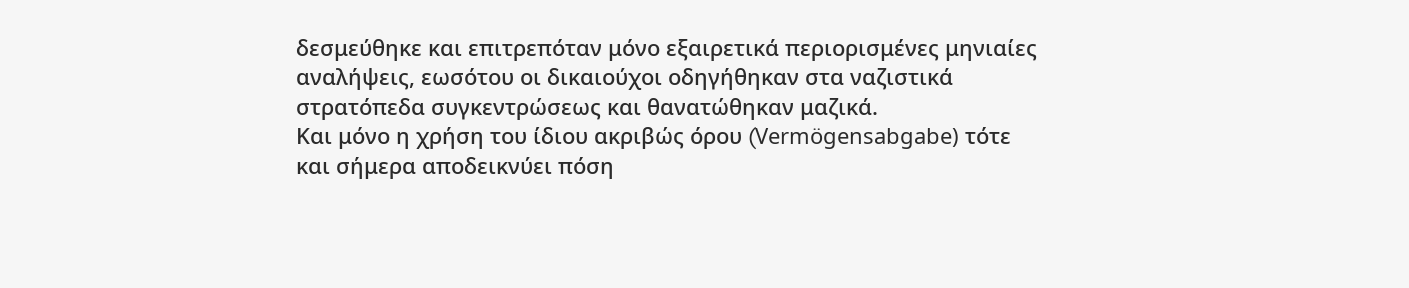δεσμεύθηκε και επιτρεπόταν μόνο εξαιρετικά περιορισμένες μηνιαίες αναλήψεις, εωσότου οι δικαιούχοι οδηγήθηκαν στα ναζιστικά στρατόπεδα συγκεντρώσεως και θανατώθηκαν μαζικά.
Και μόνο η χρήση του ίδιου ακριβώς όρου (Vermögensabgabe) τότε και σήμερα αποδεικνύει πόση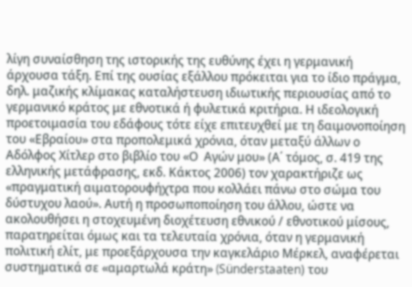λίγη συναίσθηση της ιστορικής της ευθύνης έχει η γερμανική άρχουσα τάξη. Επί της ουσίας εξάλλου πρόκειται για το ίδιο πράγμα, δηλ. μαζικής κλίμακας καταλήστευση ιδιωτικής περιουσίας από το γερμανικό κράτος με εθνοτικά ή φυλετικά κριτήρια. Η ιδεολογική προετοιμασία του εδάφους τότε είχε επιτευχθεί με τη δαιμονοποίηση του «Εβραίου» στα προπολεμικά χρόνια, όταν μεταξύ άλλων ο Αδόλφος Χίτλερ στο βιβλίο του «Ο  Αγών μου» (Α΄ τόμος, σ. 419 της ελληνικής μετάφρασης, εκδ. Κάκτος 2006) τον χαρακτήριζε ως «πραγματική αιματορουφήχτρα που κολλάει πάνω στο σώμα του δύστυχου λαού». Αυτή η προσωποποίηση του άλλου, ώστε να  ακολουθήσει η στοχευμένη διοχέτευση εθνικού / εθνοτικού μίσους, παρατηρείται όμως και τα τελευταία χρόνια, όταν η γερμανική πολιτική ελίτ, με προεξάρχουσα την καγκελάριο Μέρκελ, αναφέρεται συστηματικά σε «αμαρτωλά κράτη» (Sünderstaaten) του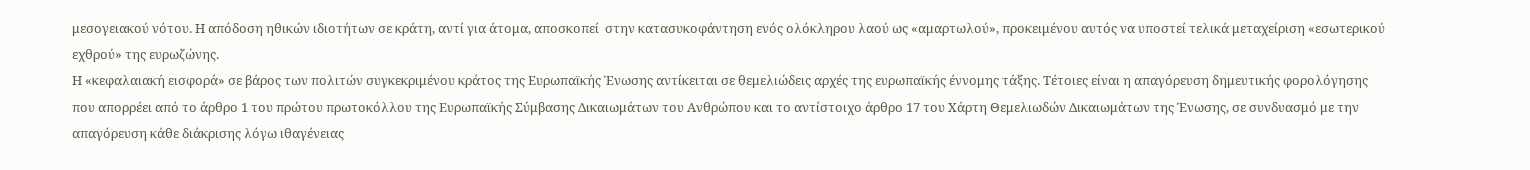μεσογειακού νότου. Η απόδοση ηθικών ιδιοτήτων σε κράτη, αντί για άτομα, αποσκοπεί  στην κατασυκοφάντηση ενός ολόκληρου λαού ως «αμαρτωλού», προκειμένου αυτός να υποστεί τελικά μεταχείριση «εσωτερικού εχθρού» της ευρωζώνης.
Η «κεφαλαιακή εισφορά» σε βάρος των πολιτών συγκεκριμένου κράτος της Ευρωπαϊκής Ένωσης αντίκειται σε θεμελιώδεις αρχές της ευρωπαϊκής έννομης τάξης. Τέτοιες είναι η απαγόρευση δημευτικής φορολόγησης που απορρέει από το άρθρο 1 του πρώτου πρωτοκόλλου της Ευρωπαϊκής Σύμβασης Δικαιωμάτων του Ανθρώπου και το αντίστοιχο άρθρο 17 του Χάρτη Θεμελιωδών Δικαιωμάτων της Ένωσης, σε συνδυασμό με την απαγόρευση κάθε διάκρισης λόγω ιθαγένειας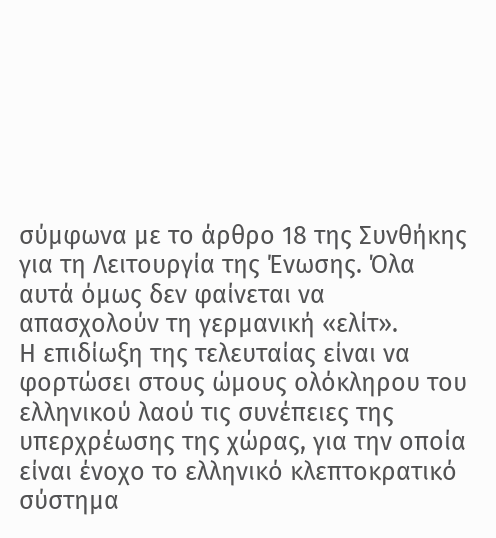σύμφωνα με το άρθρο 18 της Συνθήκης για τη Λειτουργία της Ένωσης. Όλα αυτά όμως δεν φαίνεται να απασχολούν τη γερμανική «ελίτ».
Η επιδίωξη της τελευταίας είναι να φορτώσει στους ώμους ολόκληρου του ελληνικού λαού τις συνέπειες της υπερχρέωσης της χώρας, για την οποία είναι ένοχο το ελληνικό κλεπτοκρατικό σύστημα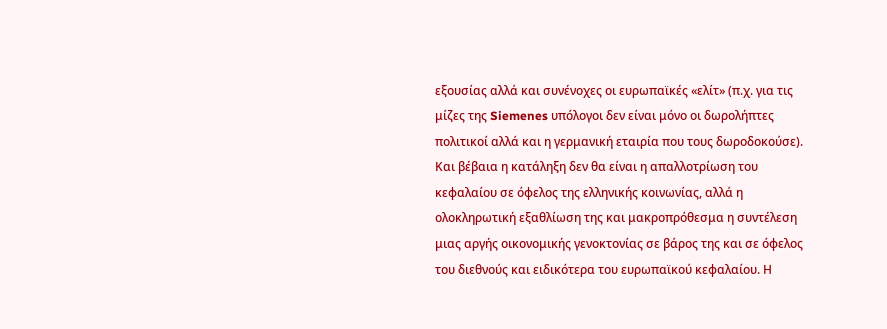εξουσίας αλλά και συνένοχες οι ευρωπαϊκές «ελίτ» (π.χ. για τις μίζες της Siemenes υπόλογοι δεν είναι μόνο οι δωρολήπτες πολιτικοί αλλά και η γερμανική εταιρία που τους δωροδοκούσε). Και βέβαια η κατάληξη δεν θα είναι η απαλλοτρίωση του κεφαλαίου σε όφελος της ελληνικής κοινωνίας, αλλά η ολοκληρωτική εξαθλίωση της και μακροπρόθεσμα η συντέλεση μιας αργής οικονομικής γενοκτονίας σε βάρος της και σε όφελος του διεθνούς και ειδικότερα του ευρωπαϊκού κεφαλαίου. Η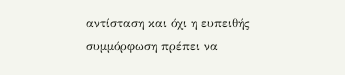αντίσταση και όχι η ευπειθής συμμόρφωση πρέπει να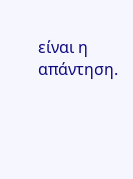είναι η απάντηση.